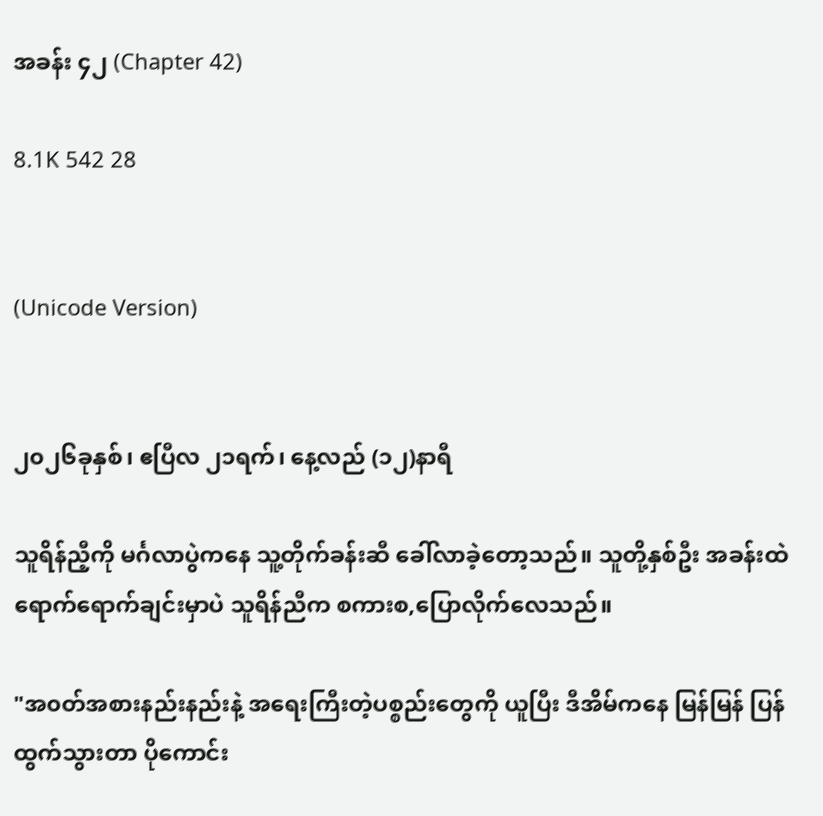အခန်း ၄၂ (Chapter 42)

8.1K 542 28


(Unicode Version)


၂၀၂၆ခုနှစ်၊ ဧပြီလ ၂၁ရက်၊ နေ့လည် (၁၂)နာရီ

သူရိန်ညီ့ကို မင်္ဂလာပွဲကနေ သူ့တိုက်ခန်းဆီ ခေါ်လာခဲ့တော့သည်။ သူတို့နှစ်ဦး အခန်းထဲရောက်ရောက်ချင်းမှာပဲ သူရိန်ညီက စကားစ,ပြောလိုက်လေသည်။

"အ၀တ်အစားနည်းနည်းနဲ့ အရေးကြီးတဲ့ပစ္စည်းတွေကို ယူပြီး ဒီအိမ်ကနေ မြန်မြန် ပြန်ထွက်သွားတာ ပိုကောင်း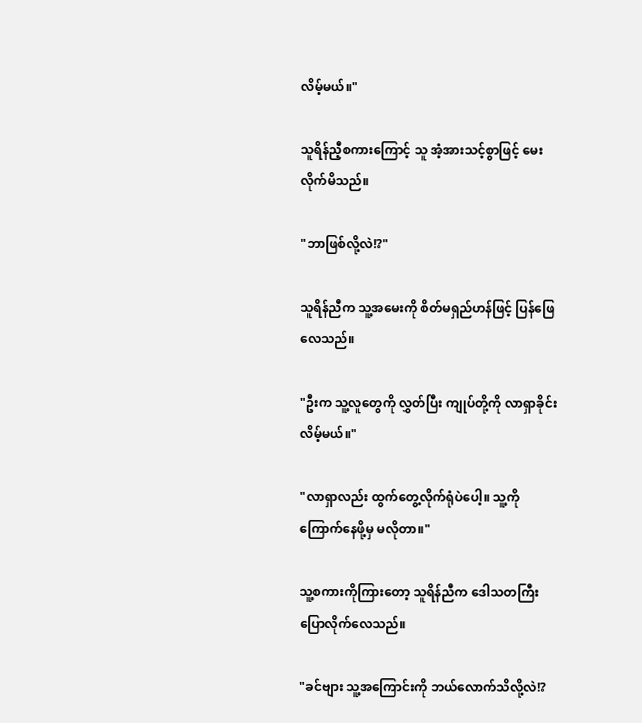လိမ့်မယ်။"

သူရိန်ညီ့စကားကြောင့် သူ အံ့အားသင့်စွာဖြင့် မေးလိုက်မိသည်။

"ဘာဖြစ်လို့လဲ!?"

သူရိန်ညီက သူ့အမေးကို စိတ်မရှည်ဟန်ဖြင့် ပြန်ဖြေလေသည်။

"ဦးက သူ့လူတွေကို လွှတ်ပြီး ကျုပ်တို့ကို လာရှာခိုင်းလိမ့်မယ်။"

"လာရှာလည်း ထွက်တွေ့လိုက်ရုံပဲပေါ့။ သူ့ကို ကြောက်နေဖို့မှ မလိုတာ။"

သူ့စကားကိုကြားတော့ သူရိန်ညီက ဒေါသတကြီး ပြောလိုက်လေသည်။

"ခင်‌ဗျား သူ့အကြောင်းကို ဘယ်လောက်သိလို့လဲ!?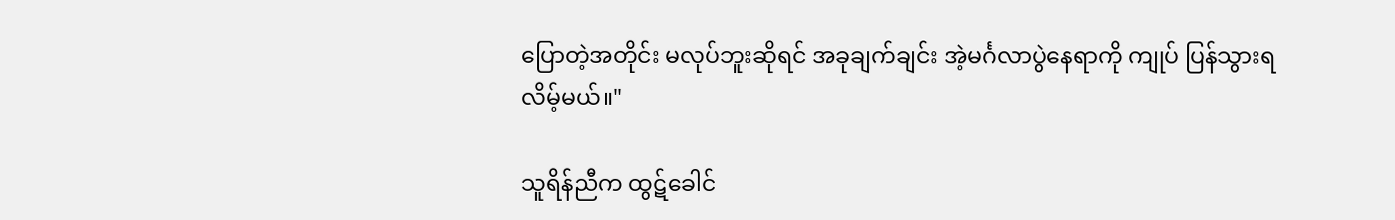ပြောတဲ့အတိုင်း မလုပ်ဘူးဆိုရင် အခုချက်ချင်း အဲ့မင်္ဂလာပွဲနေရာကို ကျုပ် ပြန်သွားရလိမ့်မယ်။"

သူရိန်ညီက ထွဋ်ခေါင်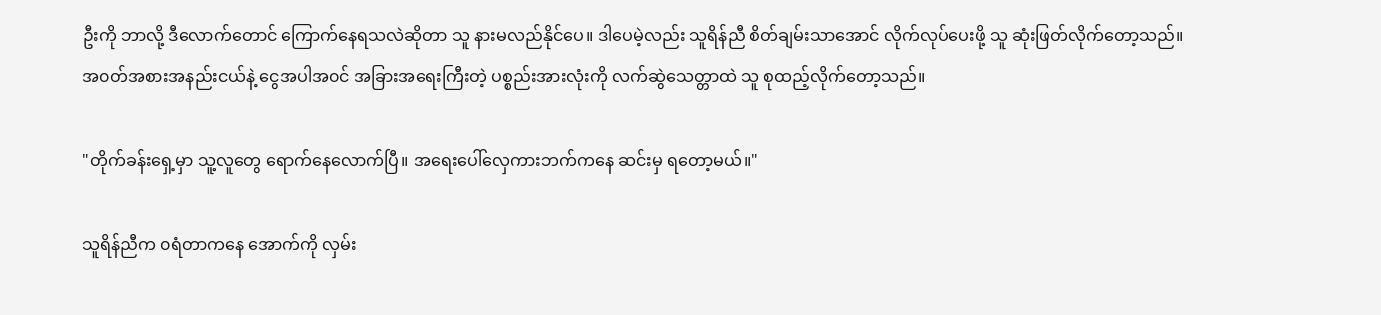ဦးကို ဘာလို့ ဒီလောက်တောင် ကြောက်နေရသလဲဆိုတာ သူ နားမလည်နိုင်ပေ။ ဒါပေမဲ့လည်း သူရိန်ညီ စိတ်ချမ်းသာအောင် လိုက်လုပ်ပေးဖို့ သူ ဆုံးဖြတ်လိုက်တော့သည်။ အ၀တ်အစားအနည်းငယ်နဲ့ ငွေအပါအ၀င် အခြားအရေးကြီးတဲ့ ပစ္စည်းအားလုံးကို လက်ဆွဲသေတ္တာထဲ သူ စုထည့်လိုက်တော့သည်။

"တိုက်ခန်း‌ရှေ့မှာ သူ့လူတွေ ရောက်နေလောက်ပြီ။ အရေးပေါ်လှေကားဘက်ကနေ ဆင်းမှ ရတော့မယ်။"

သူရိန်ညီက ၀ရံတာကနေ အောက်ကို လှမ်း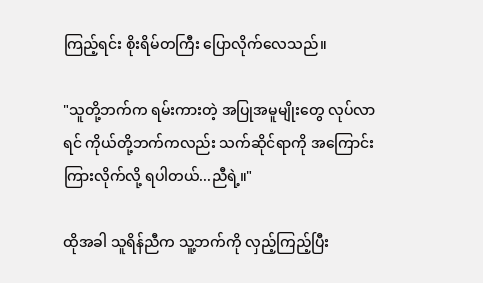ကြည့်ရင်း စိုးရိမ်တကြီး ပြောလိုက်လေသည်။

"သူတို့ဘက်က ရမ်းကားတဲ့ အပြုအမူမျိုးတွေ လုပ်လာရင် ကိုယ်တို့ဘက်ကလည်း သက်ဆိုင်ရာကို အကြောင်းကြားလိုက်လို့ ရပါတယ်...ညီရဲ့။"

ထိုအခါ သူရိန်ညီက သူ့ဘက်ကို လှည့်ကြည့်ပြီး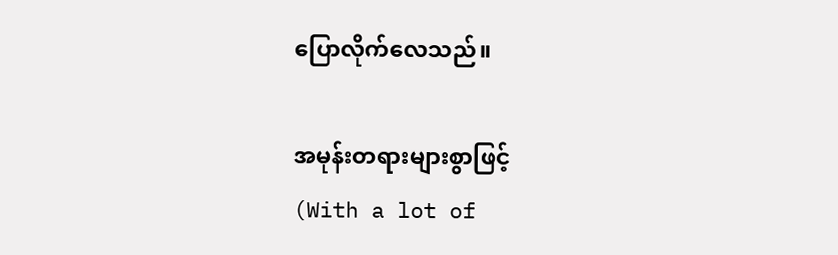ပြောလိုက်လေသည်။

အမုန်းတရားများစွာဖြင့်                                    (With a lot of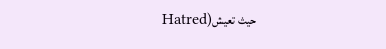Hatred)حيث تعيش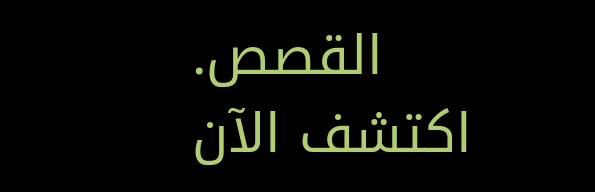القصص. اكتشف الآن